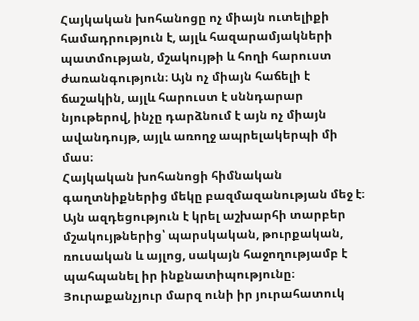Հայկական խոհանոցը ոչ միայն ուտելիքի համադրություն է, այլև հազարամյակների պատմության, մշակույթի և հողի հարուստ ժառանգություն։ Այն ոչ միայն հաճելի է ճաշակին, այլև հարուստ է սննդարար նյութերով, ինչը դարձնում է այն ոչ միայն ավանդույթ, այլև առողջ ապրելակերպի մի մաս։
Հայկական խոհանոցի հիմնական գաղտնիքներից մեկը բազմազանության մեջ է։ Այն ազդեցություն է կրել աշխարհի տարբեր մշակույթներից՝ պարսկական, թուրքական, ռուսական և այլոց, սակայն հաջողությամբ է պահպանել իր ինքնատիպությունը։ Յուրաքանչյուր մարզ ունի իր յուրահատուկ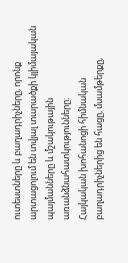ուտեստները և բաղադրիչները, որոնք արտացոլում են տվյալ տարածքի կլիմայական պայմանները և մշակութային առանձնահատկությունները։
Հայկական խոհանոցի հիմնական բաղադրիչներից են հացը, մսամթերքը,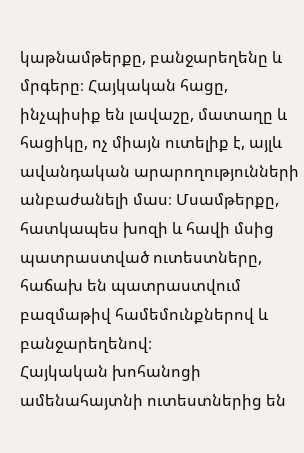կաթնամթերքը, բանջարեղենը և մրգերը։ Հայկական հացը, ինչպիսիք են լավաշը, մատաղը և հացիկը, ոչ միայն ուտելիք է, այլև ավանդական արարողությունների անբաժանելի մաս։ Մսամթերքը, հատկապես խոզի և հավի մսից պատրաստված ուտեստները, հաճախ են պատրաստվում բազմաթիվ համեմունքներով և բանջարեղենով։
Հայկական խոհանոցի ամենահայտնի ուտեստներից են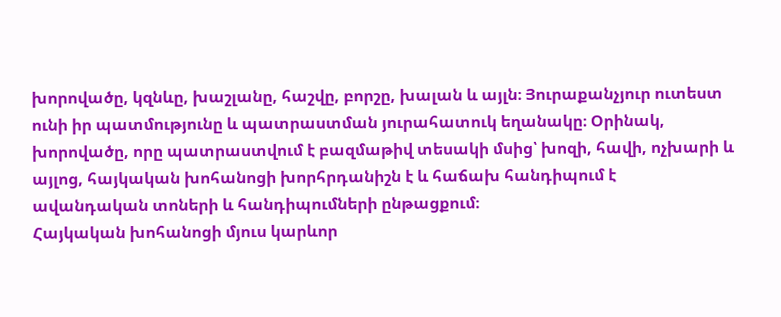խորովածը, կզնևը, խաշլանը, հաշվը, բորշը, խալան և այլն։ Յուրաքանչյուր ուտեստ ունի իր պատմությունը և պատրաստման յուրահատուկ եղանակը։ Օրինակ, խորովածը, որը պատրաստվում է բազմաթիվ տեսակի մսից՝ խոզի, հավի, ոչխարի և այլոց, հայկական խոհանոցի խորհրդանիշն է և հաճախ հանդիպում է ավանդական տոների և հանդիպումների ընթացքում։
Հայկական խոհանոցի մյուս կարևոր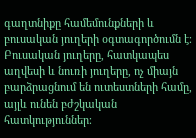գաղտնիքը համեմունքների և բուսական յուղերի օգտագործումն է։ Բուսական յուղերը, հատկապես աղվեսի և նուռի յուղերը, ոչ միայն բարձրացնում են ուտեստների համը, այլև ունեն բժշկական հատկություններ։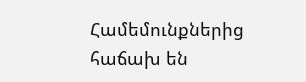Համեմունքներից հաճախ են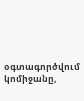օգտագործվում կոմիջանը,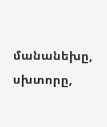մանանեխը, սխտորը,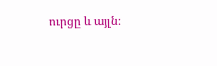ուրցը և այլն։